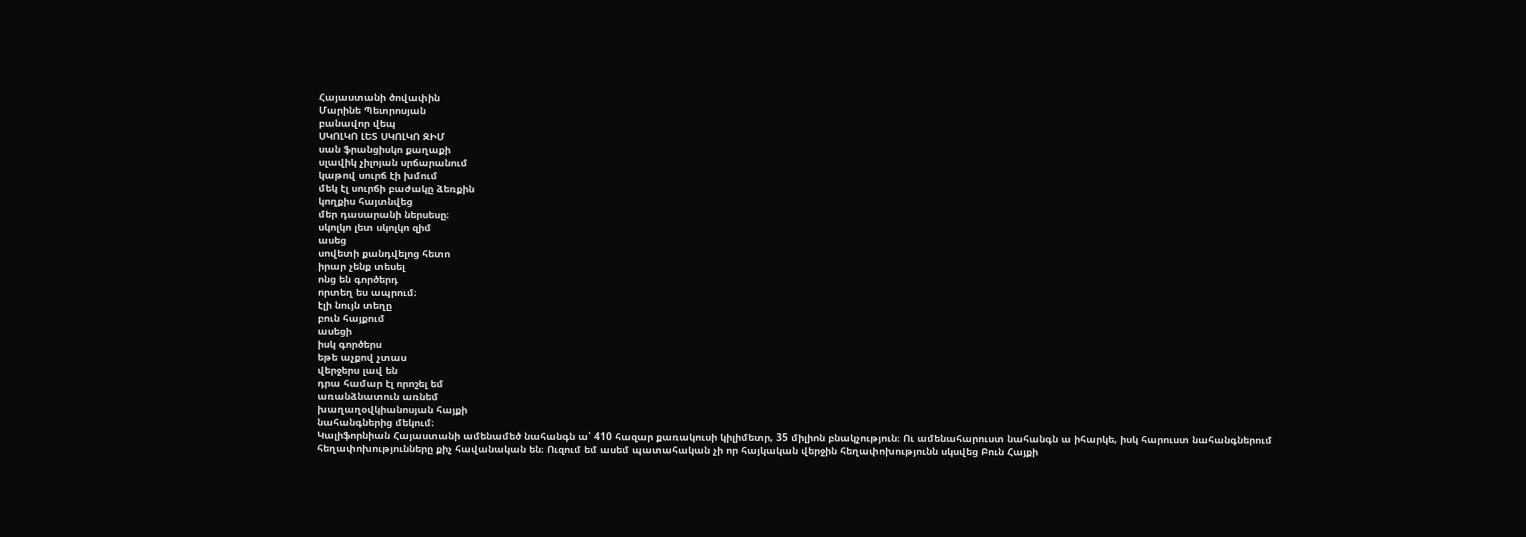Հայաստանի ծովափին
Մարինե Պետրոսյան
բանավոր վեպ
ՍԿՈԼԿՈ ԼԵՏ ՍԿՈԼԿՈ ԶԻՄ
սան ֆրանցիսկո քաղաքի
սլավիկ չիլոյան սրճարանում
կաթով սուրճ էի խմում
մեկ էլ սուրճի բաժակը ձեռքին
կողքիս հայտնվեց
մեր դասարանի ներսեսը։
սկոլկո լետ սկոլկո զիմ
ասեց
սովետի քանդվելոց հետո
իրար չենք տեսել
ոնց են գործերդ
որտեղ ես ապրում։
էլի նույն տեղը
բուն հայքում
ասեցի
իսկ գործերս
եթե աչքով չտաս
վերջերս լավ են
դրա համար էլ որոշել եմ
առանձնատուն առնեմ
խաղաղօվկիանոսյան հայքի
նահանգներից մեկում։
Կալիֆորնիան Հայաստանի ամենամեծ նահանգն ա՝ 410 հազար քառակուսի կիլիմետր, 35 միլիոն բնակչություն։ Ու ամենահարուստ նահանգն ա իհարկե, իսկ հարուստ նահանգներում հեղափոխությունները քիչ հավանական են։ Ուզում եմ ասեմ պատահական չի որ հայկական վերջին հեղափոխությունն սկսվեց Բուն Հայքի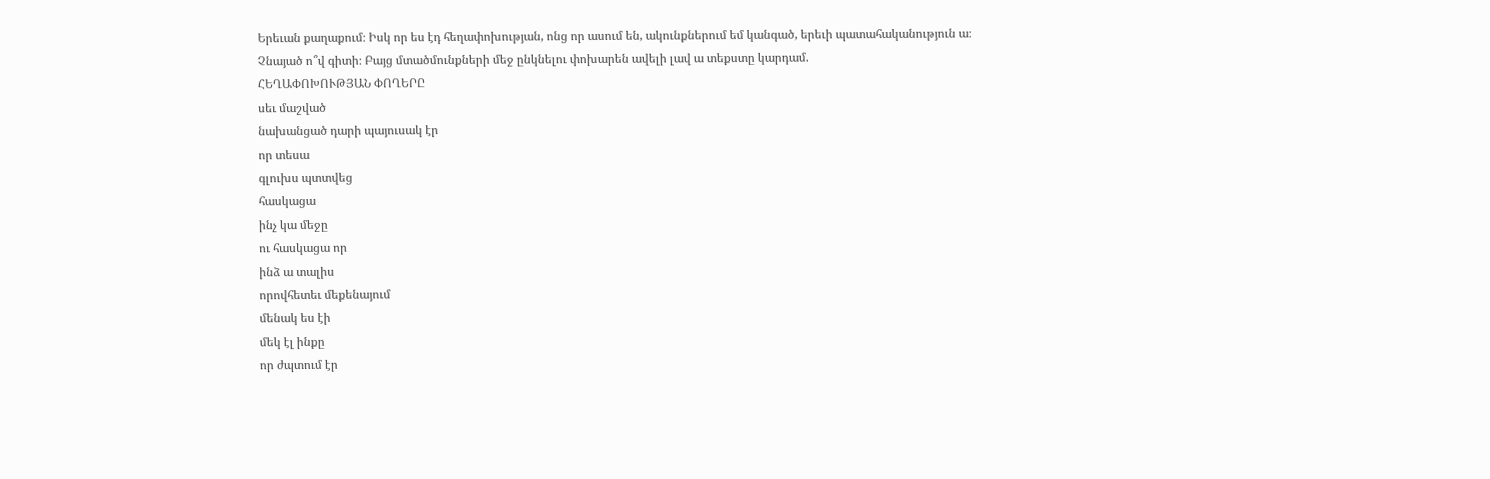Երեւան քաղաքում։ Իսկ որ ես էդ հեղափոխության, ոնց որ ասում են, ակունքներում եմ կանգած, երեւի պատահականություն ա։ Չնայած ո՞վ գիտի։ Բայց մտածմունքների մեջ ընկնելու փոխարեն ավելի լավ ա տեքստը կարդամ.
ՀԵՂԱՓՈԽՈՒԹՅԱՆ ՓՈՂԵՐԸ
սեւ մաշված
նախանցած դարի պայուսակ էր
որ տեսա
գլուխս պտտվեց
հասկացա
ինչ կա մեջը
ու հասկացա որ
ինձ ա տալիս
որովհետեւ մեքենայում
մենակ ես էի
մեկ էլ ինքը
որ ժպտում էր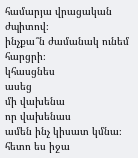համարյա վրացական
ժպիտով։
ինչքա՞ն ժամանակ ունեմ
հարցրի։
կհասցնես
ասեց
մի վախենա
որ վախենաս
ամեն ինչ կիսատ կմնա։
հետո ես իջա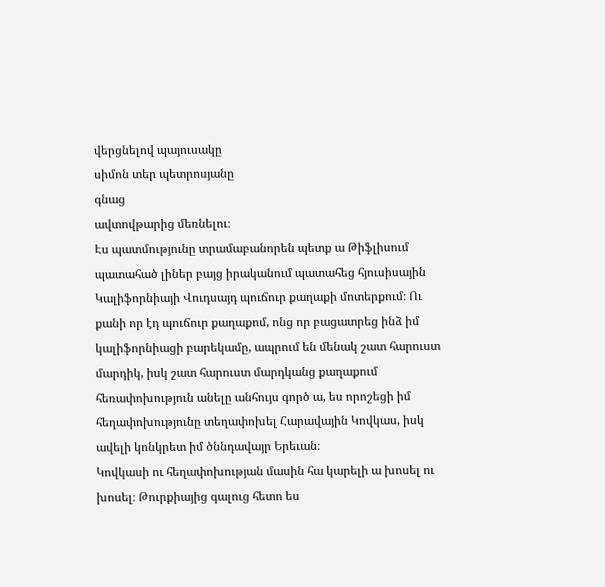վերցնելով պայուսակը
սիմոն տեր պետրոսյանը
գնաց
ավտովթարից մեռնելու։
Էս պատմությունը տրամաբանորեն պետք ա Թիֆլիսում պատահած լիներ բայց իրականում պատահեց հյուսիսային Կալիֆորնիայի Վուդսայդ պուճուր քաղաքի մոտերքում։ Ու քանի որ էդ պուճուր քաղաքոմ, ոնց որ բացատրեց ինձ իմ կալիֆորնիացի բարեկամը, ապրում են մենակ շատ հարուստ մարդիկ, իսկ շատ հարուստ մարդկանց քաղաքում հեռափոխություն անելը անհույս գործ ա, ես որոշեցի իմ հեղափոխությունը տեղափոխել Հարավային Կովկաս, իսկ ավելի կոնկրետ իմ ծննդավայր Երեւան։
Կովկասի ու հեղափոխության մասին հա կարելի ա խոսել ու խոսել։ Թուրքիայից գալուց հետո ես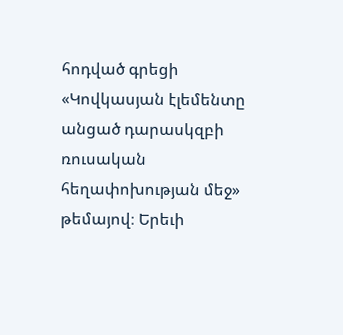հոդված գրեցի «Կովկասյան էլեմենտը անցած դարասկզբի ռուսական հեղափոխության մեջ» թեմայով։ Երեւի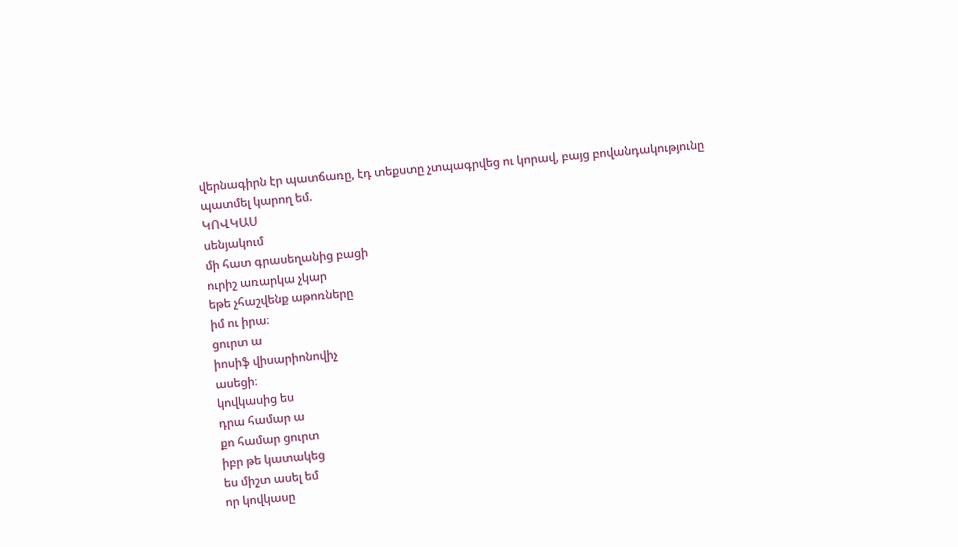վերնագիրն էր պատճառը, էդ տեքստը չտպագրվեց ու կորավ, բայց բովանդակությունը պատմել կարող եմ.
ԿՈՎԿԱՍ
սենյակում
մի հատ գրասեղանից բացի
ուրիշ առարկա չկար
եթե չհաշվենք աթոռները
իմ ու իրա։
ցուրտ ա
իոսիֆ վիսարիոնովիչ
ասեցի։
կովկասից ես
դրա համար ա
քո համար ցուրտ
իբր թե կատակեց
ես միշտ ասել եմ
որ կովկասը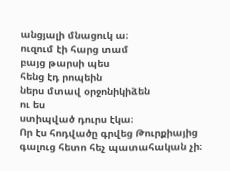անցյալի մնացուկ ա։
ուզում էի հարց տամ
բայց թարսի պես
հենց էդ րոպեին
ներս մտավ օրջոնիկիձեն
ու ես
ստիպված դուրս էկա։
Որ էս հոդվածը գրվեց Թուրքիայից գալուց հետո հեչ պատահական չի։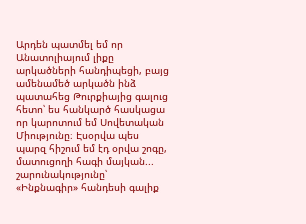Արդեն պատմել եմ որ Անատոլիայում լիքը արկածների հանդիպեցի, բայց ամենամեծ արկածն ինձ պատահեց Թուրքիայից գալուց հետո՝ ես հանկարծ հասկացա որ կարոտում եմ Սովետական Միությունը։ Էսօրվա պես պարզ հիշում եմ էդ օրվա շոգը, մատուցողի հագի մայկան...
շարունակությունը՝ «Ինքնագիր» հանդեսի գալիք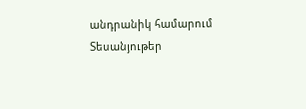անդրանիկ համարում
Տեսանյութեր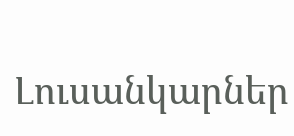Լուսանկարներ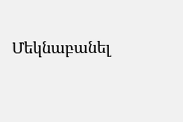Մեկնաբանել